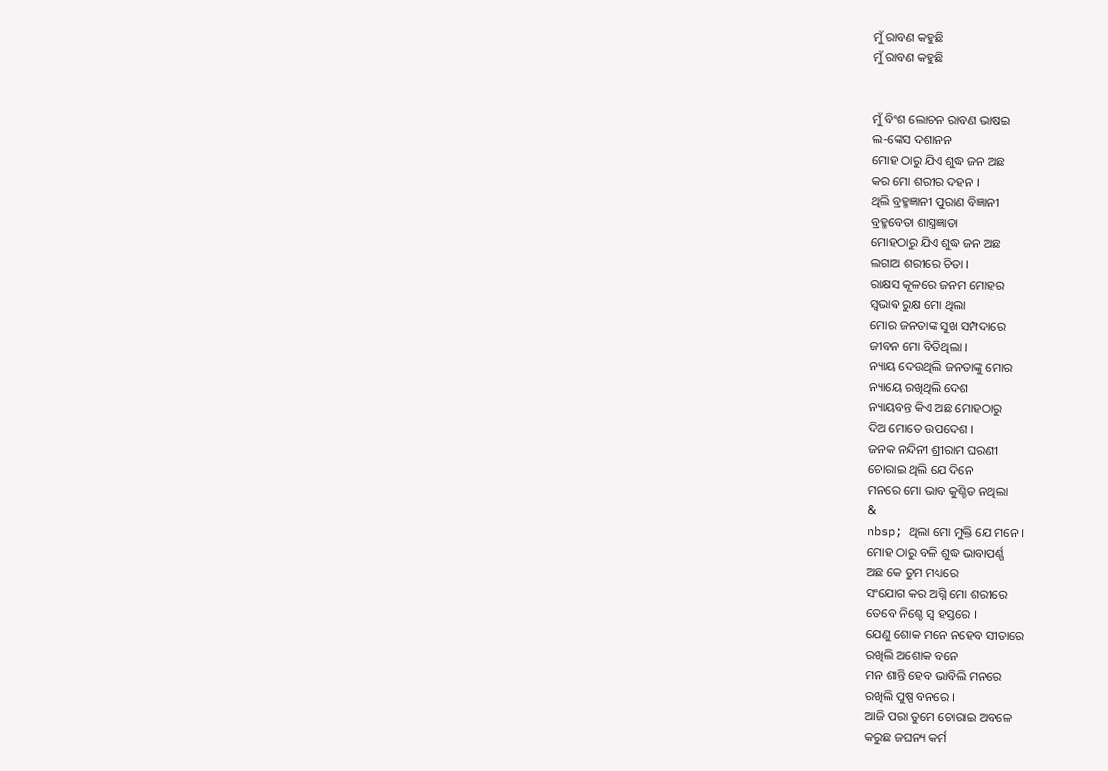ମୁଁ ରାବଣ କହୁଛି
ମୁଁ ରାବଣ କହୁଛି


ମୁଁ ବିଂଶ ଲୋଚନ ରାବଣ ଭାଷଇ
ଲ-ଙ୍କେସ ଦଶାନନ
ମୋହ ଠାରୁ ଯିଏ ଶୁଦ୍ଧ ଜନ ଅଛ
କର ମୋ ଶରୀର ଦହନ ।
ଥିଲି ବ୍ରହ୍ମଜ୍ଞାନୀ ପୁରାଣ ବିଜ୍ଞାନୀ
ବ୍ରହ୍ମବେତା ଶାସ୍ତ୍ରଜ୍ଞାତା
ମୋହଠାରୁ ଯିଏ ଶୁଦ୍ଧ ଜନ ଅଛ
ଲଗାଅ ଶରୀରେ ଚିତା ।
ରାକ୍ଷସ କୂଳରେ ଜନମ ମୋହର
ସ୍ଵଭାଵ ରୁକ୍ଷ ମୋ ଥିଲା
ମୋର ଜନତାଙ୍କ ସୁଖ ସମ୍ପଦାରେ
ଜୀବନ ମୋ ବିତିଥିଲା ।
ନ୍ୟାୟ ଦେଉଥିଲି ଜନତାଙ୍କୁ ମୋର
ନ୍ୟାୟେ ରଖିଥିଲି ଦେଶ
ନ୍ୟାୟବନ୍ତ କିଏ ଅଛ ମୋହଠାରୁ
ଦିଅ ମୋତେ ଉପଦେଶ ।
ଜନକ ନନ୍ଦିନୀ ଶ୍ରୀରାମ ଘରଣୀ
ଚୋରାଇ ଥିଲି ଯେ ଦିନେ
ମନରେ ମୋ ଭାବ କୁଶ୍ଚିତ ନଥିଲା
&
nbsp; ଥିଲା ମୋ ମୁକ୍ତି ଯେ ମନେ ।
ମୋହ ଠାରୁ ବଳି ଶୁଦ୍ଧ ଭାବାପର୍ଣ୍ଗ
ଅଛ କେ ତୁମ ମଧ୍ୟରେ
ସଂଯୋଗ କର ଅଗ୍ନି ମୋ ଶରୀରେ
ତେବେ ନିଶ୍ଚେ ସ୍ୱ ହସ୍ତରେ ।
ଯେଣୁ ଶୋକ ମନେ ନହେବ ସୀତାରେ
ରଖିଲି ଅଶୋକ ବନେ
ମନ ଶାନ୍ତି ହେବ ଭାବିଲି ମନରେ
ରଖିଲି ପୁଷ୍ପ ବନରେ ।
ଆଜି ପରା ତୁମେ ଚୋରାଇ ଅବଳେ
କରୁଛ ଜଘନ୍ୟ କର୍ମ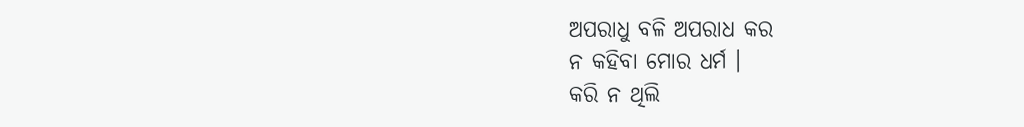ଅପରାଧୁ ବଳି ଅପରାଧ କର
ନ କହିବା ମୋର ଧର୍ମ ।
କରି ନ ଥିଲି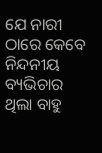ଯେ ନାରୀ ଠାରେ କେବେ
ନିନ୍ଦନୀୟ ବ୍ୟଭିଚାର
ଥିଲା ବାହୁ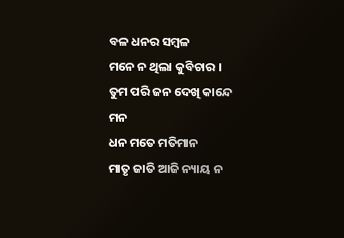ବଳ ଧନର ସମ୍ବଳ
ମନେ ନ ଥିଲା କୁବିଚାର ।
ତୁମ ପରି ଜନ ଦେଖି କାନ୍ଦେ ମନ
ଧନ ମତେ ମତିମାନ
ମାତୃ ଜାତି ଆଜି ନ୍ୟାୟ ନ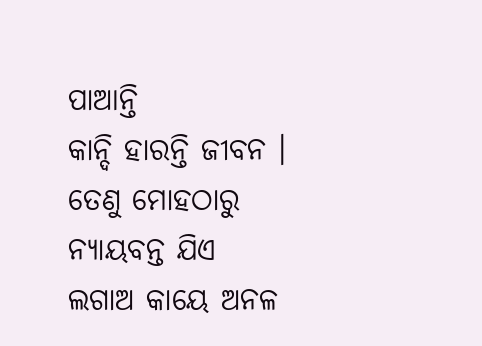ପାଆନ୍ତି
କାନ୍ଦି ହାରନ୍ତି ଜୀବନ ।
ତେଣୁ ମୋହଠାରୁ ନ୍ୟାୟବନ୍ତ ଯିଏ
ଲଗାଅ କାୟେ ଅନଳ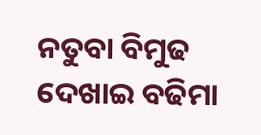ନତୁବା ବିମୁଢ ଦେଖାଇ ବଢିମା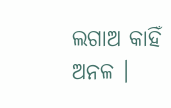ଲଗାଅ କାହିଁ ଅନଳ ।